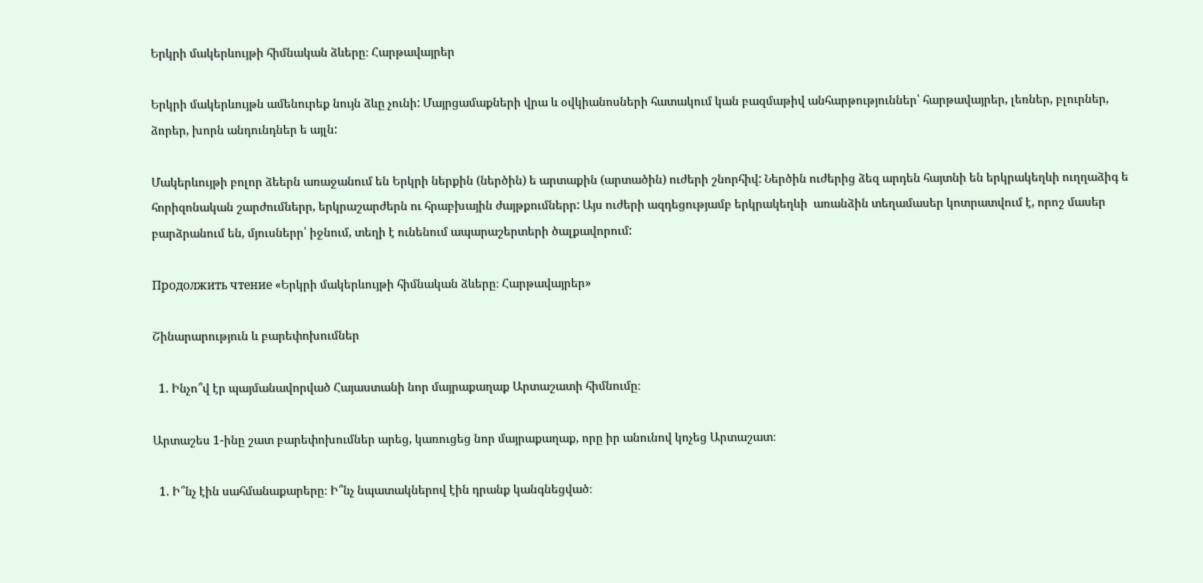Երկրի մակերևույթի հիմնական ձևերը։ Հարթավայրեր

Երկրի մակերևույթն ամենուրեք նույն ձևը չունի: Մայրցամաքների վրա և օվկիանոսների հատակում կան բազմաթիվ անհարթություններ՝ հարթավայրեր, լեռներ, բլուրներ, ձորեր, խորն անդունդներ ե այլն:

Մակերևույթի բոլոր ձեերն առաջանում են Երկրի ներքին (ներծին) ե արտաքին (արտածին) ուժերի շնորհիվ: Ներծին ուժերից ձեզ արդեն հայտնի են երկրակեղևի ուղղաձիգ ե հորիզոնական շարժումներր, երկրաշարժերն ու հրաբխային ժայթքումներր: Այս ուժերի ազդեցությամբ երկրակեղևի  առանձին տեղամասեր կոտրատվում է, որոշ մասեր բարձրանում են, մյուսներր՝ իջնում, տեղի է ունենում ապարաշերտերի ծալքավորում:

Продолжить чтение «Երկրի մակերևույթի հիմնական ձևերը։ Հարթավայրեր»

Շինարարություն և բարեփոխումներ

  1. Ինչո՞վ էր պայմանավորված Հայաստանի նոր մայրաքաղաք Արտաշատի հիմնումը։

Արտաշես 1-ինը շատ բարեփոխումներ արեց, կառուցեց նոր մայրաքաղաք, որը իր անունով կոչեց Արտաշատ։

  1. Ի՞նչ էին սահմանաքարերը։ Ի՞նչ նպատակներով էին դրանք կանգնեցված։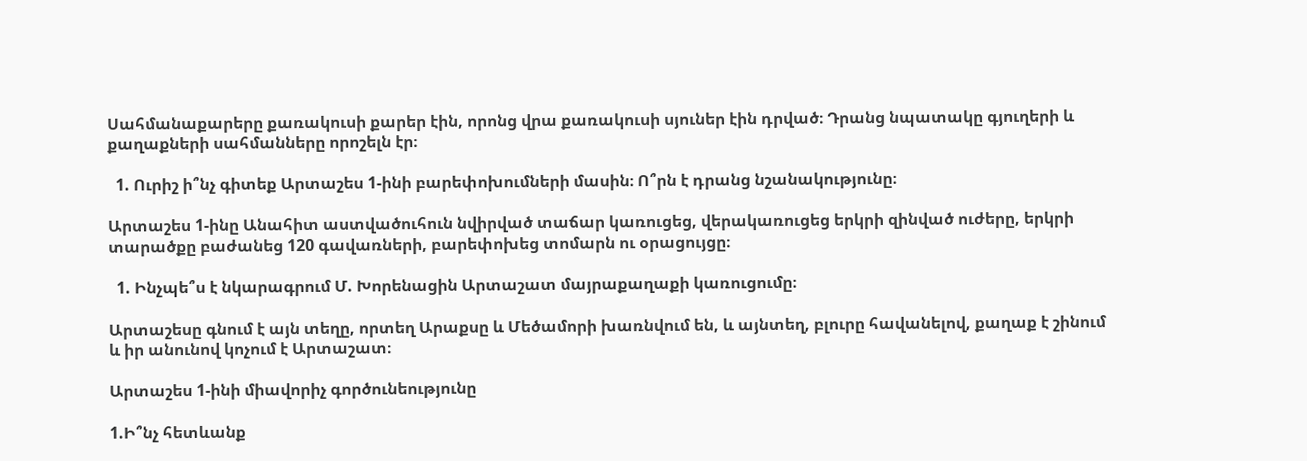Սահմանաքարերը քառակուսի քարեր էին, որոնց վրա քառակուսի սյուներ էին դրված։ Դրանց նպատակը գյուղերի և քաղաքների սահմանները որոշելն էր։

  1. Ուրիշ ի՞նչ գիտեք Արտաշես 1-ինի բարեփոխումների մասին։ Ո՞րն է դրանց նշանակությունը։

Արտաշես 1-ինը Անահիտ աստվածուհուն նվիրված տաճար կառուցեց, վերակառուցեց երկրի զինված ուժերը, երկրի տարածքը բաժանեց 120 գավառների, բարեփոխեց տոմարն ու օրացույցը։

  1. Ինչպե՞ս է նկարագրում Մ. Խորենացին Արտաշատ մայրաքաղաքի կառուցումը։

Արտաշեսը գնում է այն տեղը, որտեղ Արաքսը և Մեծամորի խառնվում են, և այնտեղ, բլուրը հավանելով, քաղաք է շինում և իր անունով կոչում է Արտաշատ։

Արտաշես 1-ինի միավորիչ գործունեությունը

1.Ի՞նչ հետևանք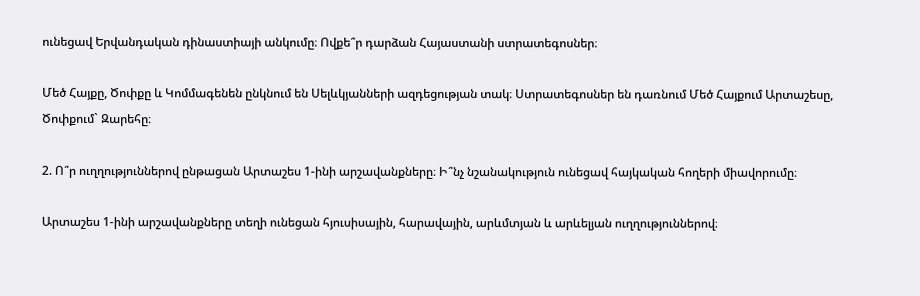ունեցավ Երվանդական դինաստիայի անկումը։ Ովքե՞ր դարձան Հայաստանի ստրատեգոսներ։

Մեծ Հայքը, Ծոփքը և Կոմմագենեն ընկնում են Սելևկյանների ազդեցության տակ։ Ստրատեգոսներ են դառնում Մեծ Հայքում Արտաշեսը, Ծոփքում` Զարեհը։

2. Ո՞ր ուղղություններով ընթացան Արտաշես 1-ինի արշավանքները։ Ի՞նչ նշանակություն ունեցավ հայկական հողերի միավորումը։

Արտաշես 1-ինի արշավանքները տեղի ունեցան հյուսիսային, հարավային, արևմտյան և արևելյան ուղղություններով։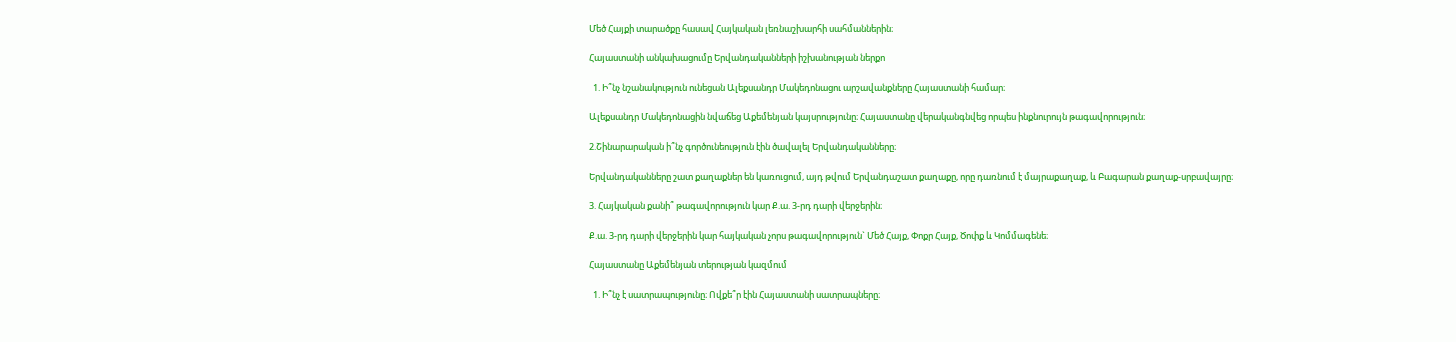Մեծ Հայքի տարածքը հասավ Հայկական լեռնաշխարհի սահմաններին։

Հայաստանի անկախացումը Երվանդականների իշխանության ներքո

  1. Ի՞նչ նշանակություն ունեցան Ալեքսանդր Մակեդոնացու արշավանքները Հայաստանի համար։

Ալեքսանդր Մակեդոնացին նվաճեց Աքեմենյան կայսրությունը։ Հայաստանը վերականգնվեց որպես ինքնուրույն թագավորություն։

2.Շինարարական ի՞նչ գործունեություն էին ծավալել Երվանդականները։

Երվանդականները շատ քաղաքներ են կառուցում, այդ թվում Երվանդաշատ քաղաքը, որը դառնում է մայրաքաղաք, և Բագարան քաղաք-սրբավայրը։

3. Հայկական քանի՞ թագավորություն կար Ք.ա. 3-րդ դարի վերջերին։

Ք.ա. 3-րդ դարի վերջերին կար հայկական չորս թագավորություն` Մեծ Հայք, Փոքր Հայք, Ծոփք և Կոմմագենե։

Հայաստանը Աքեմենյան տերության կազմում

  1. Ի՞նչ է սատրապությունը։ Ովքե՞ր էին Հայաստանի սատրապները։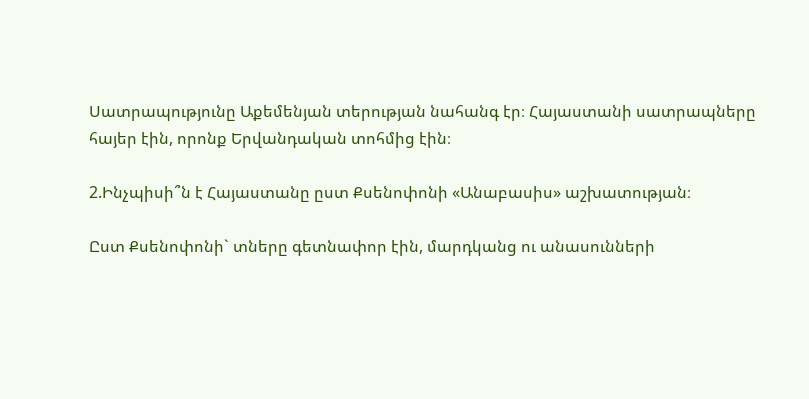Սատրապությունը Աքեմենյան տերության նահանգ էր։ Հայաստանի սատրապները հայեր էին, որոնք Երվանդական տոհմից էին։

2.Ինչպիսի՞ն է Հայաստանը ըստ Քսենոփոնի «Անաբասիս» աշխատության։

Ըստ Քսենոփոնի` տները գետնափոր էին, մարդկանց ու անասունների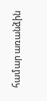համար առանձին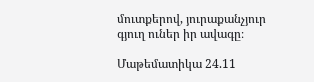մուտքերով, յուրաքանչյուր գյուղ ուներ իր ավագը։

Մաթեմատիկա 24.11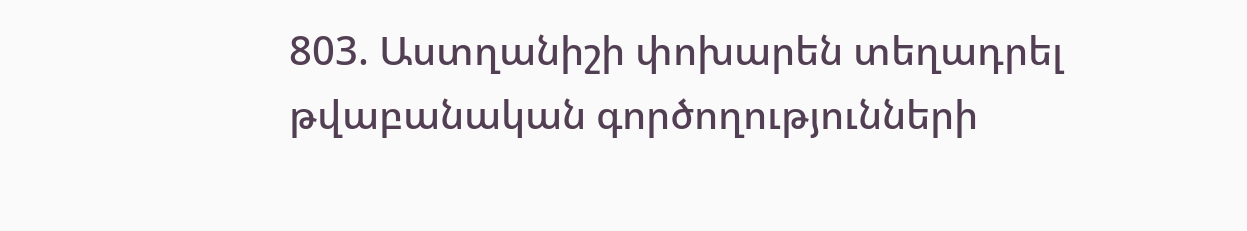803. Աստղանիշի փոխարեն տեղադրել թվաբանական գործողությունների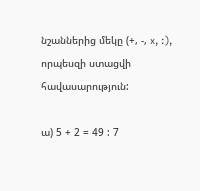նշաններից մեկը (+, -, x, :), որպեսզի ստացվի հավասարություն:

ա) 5 + 2 = 49 : 7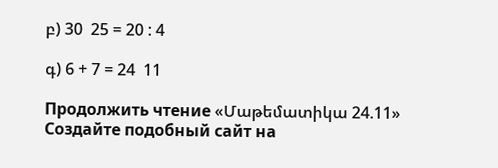բ) 30  25 = 20 : 4

գ) 6 + 7 = 24  11

Продолжить чтение «Մաթեմատիկա 24.11»
Создайте подобный сайт на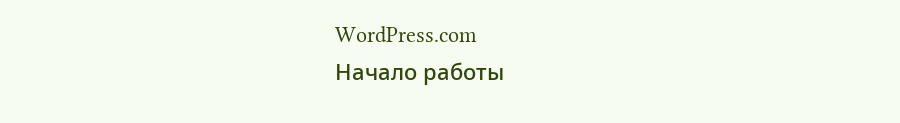WordPress.com
Начало работы